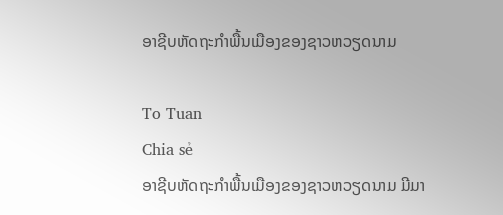ອາຊີບຫັດຖະກຳພື້ນເມືອງຂອງຊາວຫວຽດນາມ

To Tuan
Chia sẻ
ອາຊີບຫັດຖະກຳພື້ນເມືອງຂອງຊາວຫວຽດນາມ ມີມາ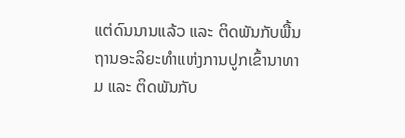ແຕ່ດົນນານແລ້ວ ແລະ ຕິດພັນກັບພື້ນຖານອະລິຍະທຳແຫ່ງການປູກເຂົ້ານາທາມ ແລະ ຕິດພັນກັບ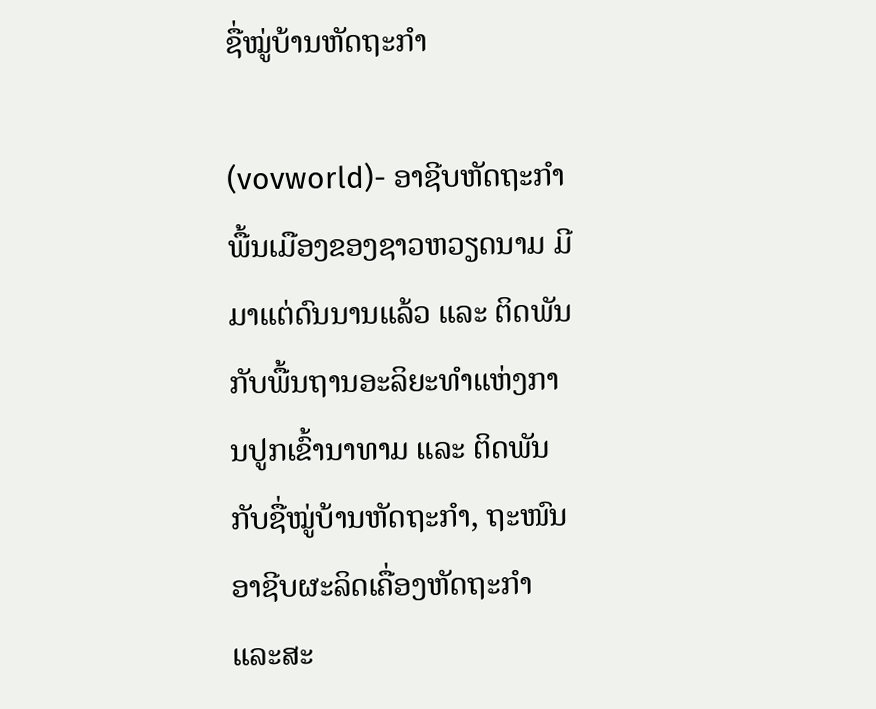ຊື່ໝູ່ບ້ານຫັດຖະກຳ

(vovworld)- ອາຊີບຫັດຖະກຳພື້ນເມືອງຂອງຊາວຫວຽດນາມ ມີມາແຕ່ດົນນານແລ້ວ ແລະ ຕິດພັນກັບພື້ນຖານອະລິຍະທຳແຫ່ງການປູກເຂົ້ານາທາມ ແລະ ຕິດພັນກັບຊື່ໝູ່ບ້ານຫັດຖະກຳ, ຖະໜົນອາຊີບຜະລິດເຄື່ອງຫັດຖະກຳ ແລະສະ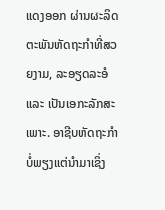ແດງອອກ ຜ່ານຜະລິດຕະພັນຫັດຖະກຳທີ່ສວຍງາມ, ລະອຽດລະອໍ ແລະ ເປັນເອກະລັກສະເພາະ. ອາຊີບຫັດຖະກຳບໍ່ພຽງແຕ່ນຳມາເຊິ່ງ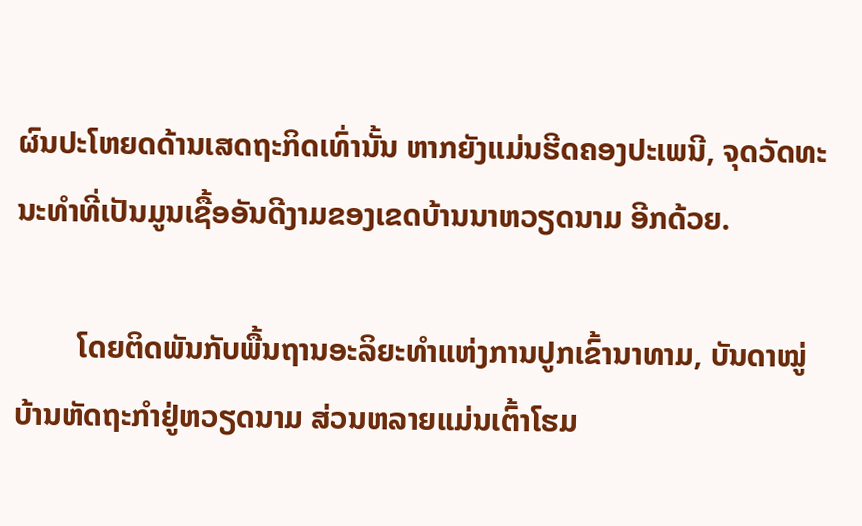ຜົນປະໂຫຍດດ້ານເສດຖະກິດເທົ່ານັ້ນ ຫາກຍັງແມ່ນຮີດຄອງປະເພນີ, ຈຸດວັດທະນະທຳທີ່ເປັນມູນເຊື້ອອັນດີງາມຂອງເຂດບ້ານນາຫວຽດນາມ ອີກດ້ວຍ.

        ໂດຍຕິດພັນກັບພື້ນຖານອະລິຍະທຳແຫ່ງການປູກເຂົ້ານາທາມ, ບັນດາໝູ່ບ້ານຫັດຖະກຳຢູ່ຫວຽດນາມ ສ່ວນຫລາຍແມ່ນເຕົ້າໂຮມ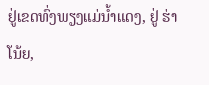ຢູ່ເຂດທົ່ງພຽງແມ່ນ້ຳແດງ, ຢູ່ ຮ່າໂນ້ຍ,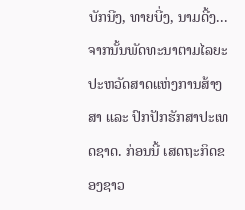ບັກນີງ, ທາຍບີ່ງ, ນາມດີ້ງ... ຈາກນັ້ນພັດທະນາຕາມໄລຍະປະຫວັດສາດແຫ່ງການສ້າງສາ ແລະ ປົກປັກຮັກສາປະເທດຊາດ. ກ່ອນນີ້ ເສດຖະກິດຂອງຊາວ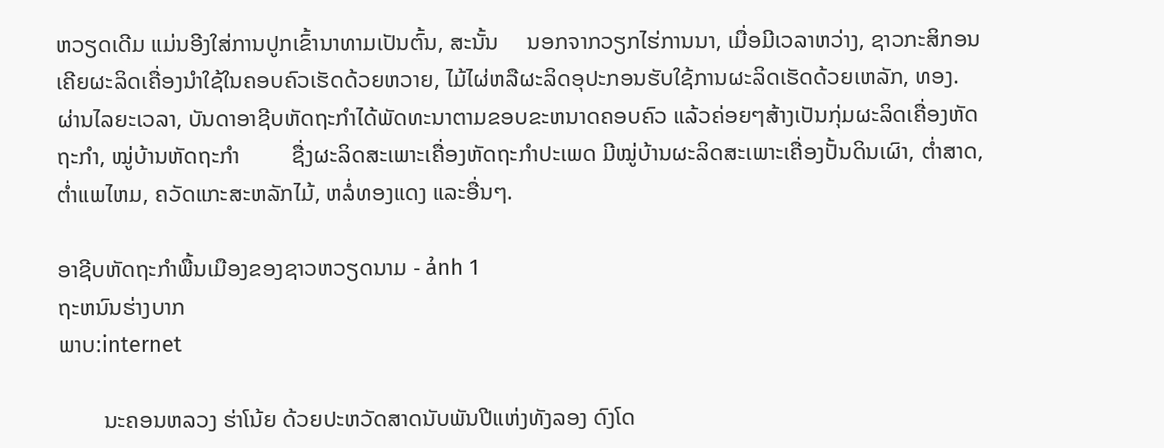ຫວຽດເດີມ ແມ່ນອີງໃສ່ການປູກເຂົ້ານາທາມເປັນຕົ້ນ, ສະນັ້ນ     ນອກຈາກວຽກໄຮ່ການນາ, ເມື່ອມີເວລາຫວ່າງ, ຊາວກະສິກອນເຄີຍຜະລິດເຄື່ອງນຳໃຊ້ໃນຄອບຄົວເຮັດດ້ວຍຫວາຍ, ໄມ້ໄຜ່ຫລືຜະລິດອຸປະກອນຮັບໃຊ້ການຜະລິດເຮັດດ້ວຍເຫລັກ, ທອງ. ຜ່ານໄລຍະເວລາ, ບັນດາອາຊີບຫັດຖະກຳໄດ້ພັດທະນາຕາມຂອບຂະຫນາດຄອບຄົວ ແລ້ວຄ່ອຍໆສ້າງເປັນກຸ່ມຜະລິດເຄື່ອງຫັດຖະກຳ, ໝູ່ບ້ານຫັດຖະກຳ         ຊື່ງຜະລິດສະເພາະເຄື່ອງຫັດຖະກຳປະເພດ ມີໝູ່ບ້ານຜະລິດສະເພາະເຄື່ອງປັ້ນດິນເຜົາ, ຕ່ຳສາດ, ຕ່ຳແພໄຫມ, ຄວັດແກະສະຫລັກໄມ້, ຫລໍ່ທອງແດງ ແລະອື່ນໆ.

ອາຊີບຫັດຖະກຳພື້ນເມືອງຂອງຊາວຫວຽດນາມ - ảnh 1
ຖະຫນົນຮ່າງບາກ
ພາບ:internet

        ນະຄອນຫລວງ ຮ່າໂນ້ຍ ດ້ວຍປະຫວັດສາດນັບພັນປີແຫ່ງທັງລອງ ດົງໂດ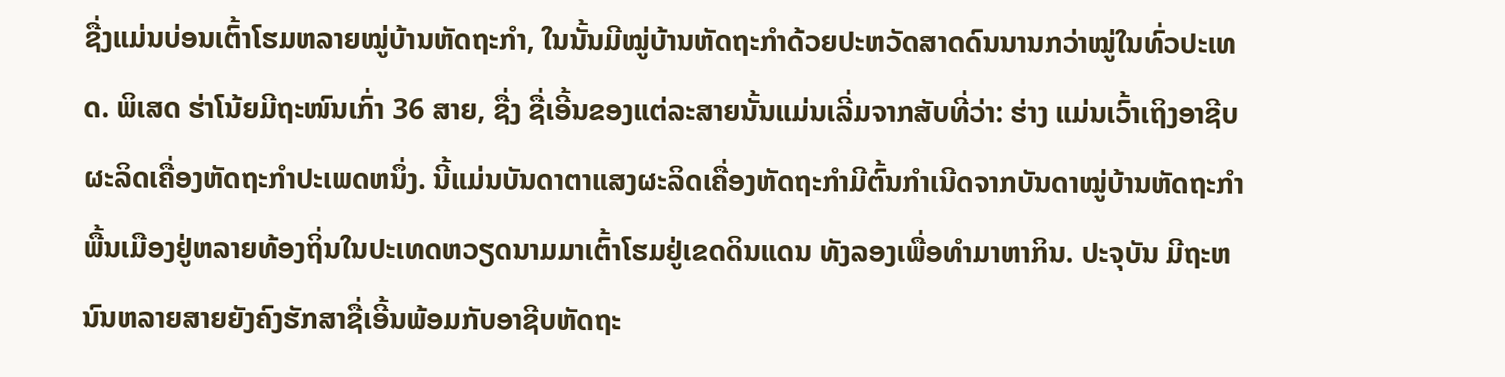ຊື່ງແມ່ນບ່ອນເຕົ້າໂຮມຫລາຍໝູ່ບ້ານຫັດຖະກຳ, ໃນນັ້ນມີໝູ່ບ້ານຫັດຖະກຳດ້ວຍປະຫວັດສາດດົນນານກວ່າໝູ່ໃນທົ່ວປະເທດ. ພິເສດ ຮ່າໂນ້ຍມີຖະໜົນເກົ່າ 36 ສາຍ, ຊື່ງ ຊື່ເອີ້ນຂອງແຕ່ລະສາຍນັ້ນແມ່ນເລີ່ມຈາກສັບທີ່ວ່າ: ຮ່າງ ແມ່ນເວົ້າເຖິງອາຊີບຜະລິດເຄື່ອງຫັດຖະກຳປະເພດຫນຶ່ງ. ນີ້ແມ່ນບັນດາຕາແສງຜະລິດເຄື່ອງຫັດຖະກຳມີຕົ້ນກຳເນີດຈາກບັນດາໝູ່ບ້ານຫັດຖະກຳພື້ນເມືອງຢູ່ຫລາຍທ້ອງຖິ່ນໃນປະເທດຫວຽດນາມມາເຕົ້າໂຮມຢູ່ເຂດດິນແດນ ທັງລອງເພື່ອທຳມາຫາກິນ. ປະຈຸບັນ ມີຖະຫນົນຫລາຍສາຍຍັງຄົງຮັກສາຊື່ເອີ້ນພ້ອມກັບອາຊີບຫັດຖະ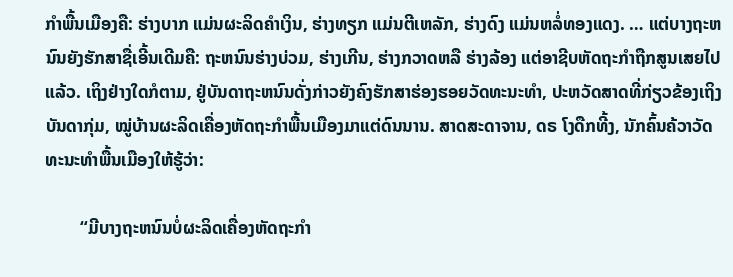ກຳພື້ນເມືອງຄື: ຮ່າງບາກ ແມ່ນຜະລິດຄຳເງິນ, ຮ່າງທຽກ ແມ່ນຕີເຫລັກ, ຮ່າງດົງ ແມ່ນຫລໍ່ທອງແດງ. … ແຕ່ບາງຖະຫນົນຍັງຮັກສາຊື່ເອີ້ນເດີມຄື: ຖະຫນົນຮ່າງບ່ວມ, ຮ່າງເກີນ, ຮ່າງກວາດຫລື ຮ່າງລ້ອງ ແຕ່ອາຊີບຫັດຖະກຳຖືກສູນເສຍໄປແລ້ວ. ເຖິງຢ່າງໃດກໍຕາມ, ຢູ່ບັນດາຖະຫນົນດັ່ງກ່າວຍັງຄົງຮັກສາຮ່ອງຮອຍວັດທະນະທຳ, ປະຫວັດສາດທີ່ກ່ຽວຂ້ອງເຖິງບັນດາກຸ່ມ, ໝູ່ບ້ານຜະລິດເຄື່ອງຫັດຖະກຳພື້ນເມືອງມາແຕ່ດົນນານ. ສາດສະດາຈານ, ດຣ ໂງດືກທີ້ງ, ນັກຄົ້ນຄ້ວາວັດທະນະທຳພື້ນເມືອງໃຫ້ຮູ້ວ່າ:

        “ມີບາງຖະຫນົນບໍ່ຜະລິດເຄື່ອງຫັດຖະກຳ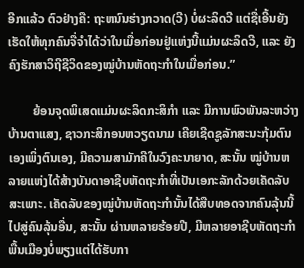ອີກແລ້ວ ຕົວຢ່າງຄື: ຖະຫນົນຮ່າງກວາດ(ວີ) ບໍ່ຜະລິດວີ ແຕ່ຊື່ເອີ້ນຍັງເຮັດໃຫ້ທຸກຄົນຈື່ຈຳໄດ້ວ່າໃນເມື່ອກ່ອນຢູ່ແຫ່ງນີ້ແມ່ນຜະລິດວີ, ແລະ ຍັງຄົງຮັກສາວິຖີຊີວິດຂອງໝູ່ບ້ານຫັດຖະກຳໃນເມື່ອກ່ອນ.”

        ຍ້ອນຈຸດພິເສດແມ່ນຜະລິດກະສິກຳ ແລະ ມີການພົວພັນລະຫວ່າງບ້ານຕາແສງ, ຊາວກະສິກອນຫວຽດນາມ ເຄີຍເຊີດຊູລັກສະນະກຸ້ມຕົນເອງເພິ່ງຕົນເອງ, ມີຄວາມສາມັກຄີໃນວົງຄະນາຍາດ, ສະນັ້ນ ໝູ່ບ້ານຫລາຍແຫ່ງໄດ້ສ້າງບັນດາອາຊີບຫັດຖະກຳທີ່ເປັນເອກະລັກດ້ວຍເຄັດລັບສະເພາະ. ເຄັດລັບຂອງໝູ່ບ້ານຫັດຖະກຳນັ້ນໄດ້ສືບທອດຈາກຄົນລຸ້ນນີ້ໄປສູ່ຄົນລຸ້ນອື່ນ, ສະນັ້ນ ຜ່ານຫລາຍຮ້ອຍປີ, ມີຫລາຍອາຊີບຫັດຖະກຳພື້ນເມືອງບໍ່ພຽງແຕ່ໄດ້ຮັບກາ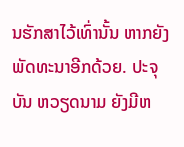ນຮັກສາໄວ້ເທົ່ານັ້ນ ຫາກຍັງພັດທະນາອີກດ້ວຍ. ປະຈຸບັນ ຫວຽດນາມ ຍັງມີຫ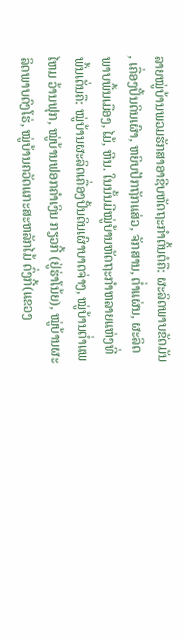ລາຍໝູ່ບ້ານພວມຮັກສາອາຊີບຫັດຖະກຳຕົ້ນຕໍຄື: ຜະລິດພາບຂັດມັນ, ເຄື່ອງປັ້ນດິນເຜົາ, ຫຍິບປັກຖັກແສ່ວ, ຈັກສານ, ຕ່ຳແຜ່ນ, ຜະລິດພາບພື້ນເມືອງ, ໄມ້, ຫີນ. ໃນນັ້ນມີໝູ່ບ້ານຫັດຖະກຳຫລາຍແຫ່ງທີ່ພົ້ນເດັ່ນຄື: ໝູ່ບ້ານຜະລິດເຄື່ອງປັ້ນດິນເຜົາບາດຈ່າງ, ໝູ່ບ້ານຕ່ຳແພໄຫມ ວ້ານຟຸກ, ໝູ່ບ້ານຟອກຄຳເງິນ ກຽວກີ້ (ຢູ່ຮ່າໂນ້ຍ), ໝູ່ບ້ານຜະລິດພາບດົງໂຮ່, ໝູ່ບ້ານຄວັດແກະສະຫລັກໄມ້ ດົ່ງກີ້(ແຂວງ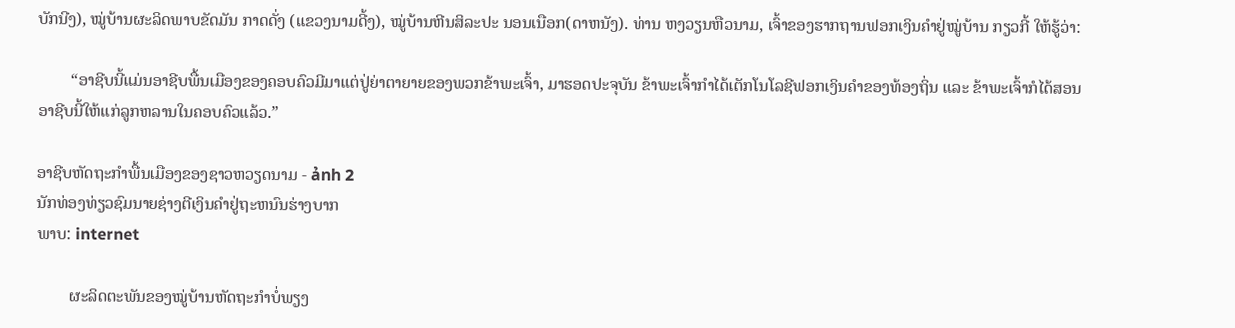ບັກນີງ), ໝູ່ບ້ານຜະລິດພາບຂັດມັນ ກາດດັ່ງ (ແຂວງນາມດີ້ງ), ໝູ່ບ້ານຫີນສິລະປະ ນອນເນືອກ(ດາຫນັງ). ທ່ານ ຫງວຽນຫືວນາມ, ເຈົ້າຂອງຮາກຖານຟອກເງິນຄຳຢູ່ໝູ່ບ້ານ ກຽວກີ້ ໃຫ້ຮູ້ວ່າ:

        “ອາຊີບນີ້ແມ່ນອາຊີບພື້ນເມືອງຂອງຄອບຄົວມີມາແຕ່ປູ່ຍ່າຕາຍາຍຂອງພວກຂ້າພະເຈົ້າ, ມາຮອດປະຈຸບັນ ຂ້າພະເຈົ້າກຳໄດ້ເຕັກໂນໂລຊີຟອກເງິນຄຳຂອງທ້ອງຖິ່ນ ແລະ ຂ້າພະເຈົ້າກໍໄດ້ສອນອາຊີບນີ້ໃຫ້ແກ່ລູກຫລານໃນຄອບຄົວແລ້ວ.”

ອາຊີບຫັດຖະກຳພື້ນເມືອງຂອງຊາວຫວຽດນາມ - ảnh 2
ນັກທ່ອງທ່ຽວຊົມນາຍຊ່າງຕີເງິນຄຳຢູ່ຖະຫນົນຮ່າງບາກ
ພາບ: internet

        ຜະລິດຕະພັນຂອງໝູ່ບ້ານຫັດຖະກຳບໍ່ພຽງ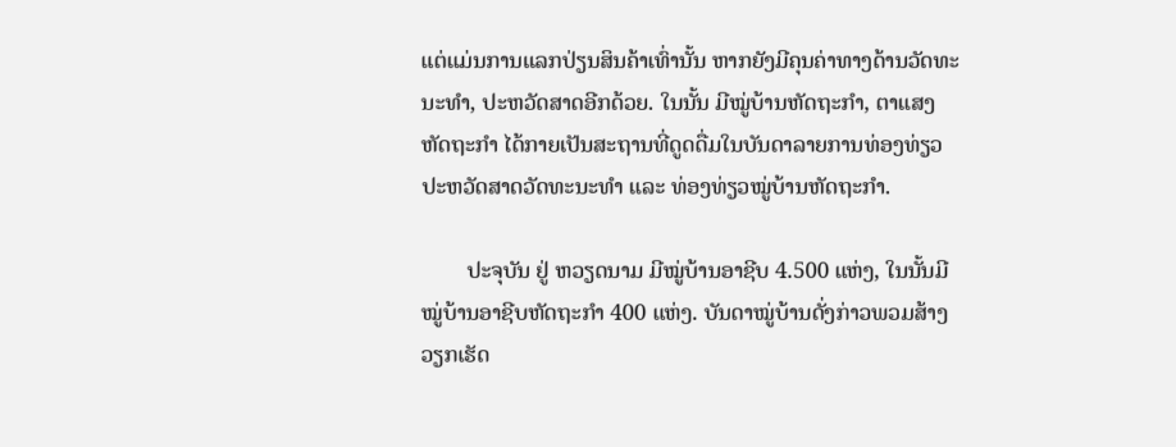ແຕ່ແມ່ນການແລກປ່ຽນສິນຄ້າເທົ່ານັ້ນ ຫາກຍັງມີຄຸນຄ່າທາງດ້ານວັດທະນະທຳ, ປະຫວັດສາດອີກດ້ວຍ. ໃນນັ້ນ ມີໝູ່ບ້ານຫັດຖະກຳ, ຕາແສງຫັດຖະກຳ ໄດ້ກາຍເປັນສະຖານທີ່ດູດດື່ມໃນບັນດາລາຍການທ່ອງທ່ຽວປະຫວັດສາດວັດທະນະທຳ ແລະ ທ່ອງທ່ຽວໝູ່ບ້ານຫັດຖະກຳ.

        ປະຈຸບັນ ຢູ່ ຫວຽດນາມ ມີໝູ່ບ້ານອາຊີບ 4.500 ແຫ່ງ, ໃນນັ້ນມີໝູ່ບ້ານອາຊີບຫັດຖະກຳ 400 ແຫ່ງ. ບັນດາໝູ່ບ້ານດັ່ງກ່າວພວມສ້າງວຽກເຮັດ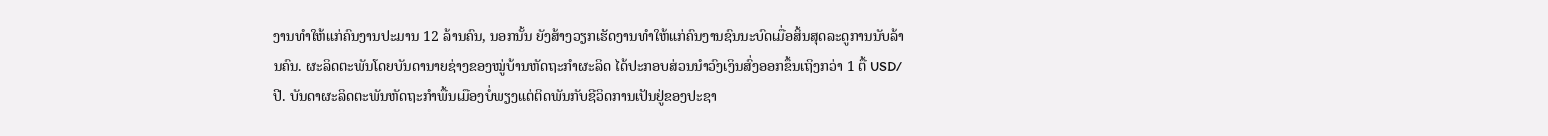ງານທຳໃຫ້ແກ່ຄົນງານປະມານ 12 ລ້ານຄົນ, ນອກນັ້ນ ຍັງສ້າງວຽກເຮັດງານທຳໃຫ້ແກ່ຄົນງານຊົນນະບົດເມື່ອສິ້ນສຸດລະດູການນັບລ້ານຄົນ. ຜະລິດຕະພັນໂດຍບັນດານາຍຊ່າງຂອງໝູ່ບ້ານຫັດຖະກຳຜະລິດ ໄດ້ປະກອບສ່ວນນຳວົງເງິນສົ່ງອອກຂຶ້ນເຖິງກວ່າ 1 ຕື້ USD/ປີ. ບັນດາຜະລິດຕະພັນຫັດຖະກຳພື້ນເມືອງບໍ່ພຽງແຕ່ຕິດພັນກັບຊີວິດການເປັນຢູ່ຂອງປະຊາ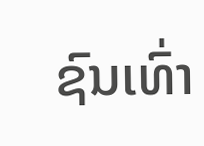ຊົນເທົ່າ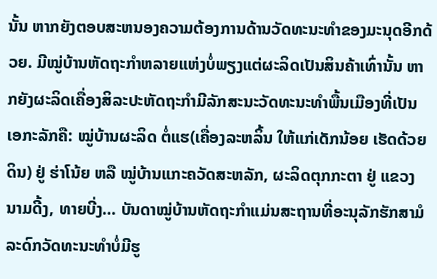ນັ້ນ ຫາກຍັງຕອບສະຫນອງຄວາມຕ້ອງການດ້ານວັດທະນະທຳຂອງມະນຸດອີກດ້ວຍ. ມີໝູ່ບ້ານຫັດຖະກຳຫລາຍແຫ່ງບໍ່ພຽງແຕ່ຜະລິດເປັນສິນຄ້າເທົ່ານັ້ນ ຫາກຍັງຜະລິດເຄື່ອງສິລະປະຫັດຖະກຳມີລັກສະນະວັດທະນະທຳພື້ນເມືອງທີ່ເປັນເອກະລັກຄື: ໝູ່ບ້ານຜະລິດ ຕໍ່ແຮ(ເຄື່ອງລະຫລິ້ນ ໃຫ້ແກ່ເດັກນ້ອຍ ເຮັດດ້ວຍດິນ) ຢູ່ ຮ່າໂນ້ຍ ຫລື ໝູ່ບ້ານແກະຄວັດສະຫລັກ, ຜະລິດຕຸກກະຕາ ຢູ່ ແຂວງ ນາມດີ້ງ, ທາຍບີ່ງ… ບັນດາໝູ່ບ້ານຫັດຖະກຳແມ່ນສະຖານທີ່ອະນຸລັກຮັກສາມໍລະດົກວັດທະນະທຳບໍ່ມີຮູ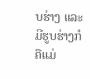ບຮ່າງ ແລະ ມີຮູບຮ່າງກໍຄືແມ່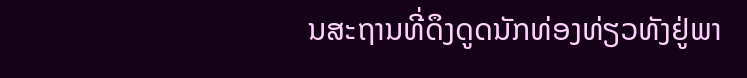ນສະຖານທີ່ດຶງດູດນັກທ່ອງທ່ຽວທັງຢູ່ພາ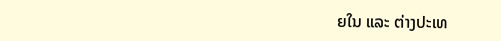ຍໃນ ແລະ ຕ່າງປະເທ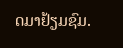ດມາຢ້ຽມຊົມ.